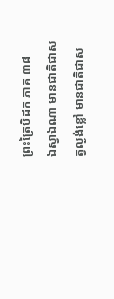ព្រះត្រៃបិដក ភាគ ៣៨
ឯស្វាឯណា មានជាតិជាសត្វល្ងង់ខ្លៅ មានជាតិជាស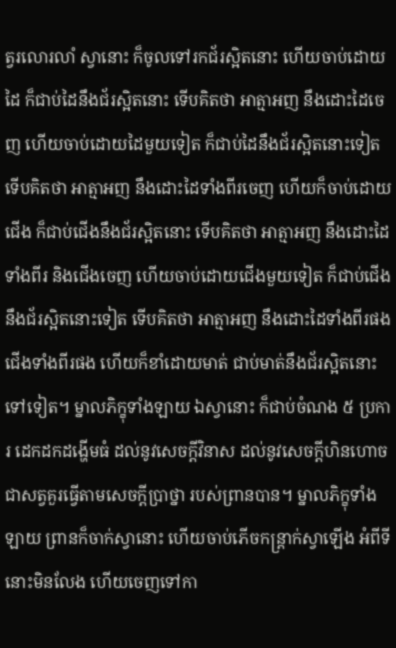ត្វរលោរលាំ ស្វានោះ ក៏ចូលទៅរកជ័រស្អិតនោះ ហើយចាប់ដោយដៃ ក៏ជាប់ដៃនឹងជ័រស្អិតនោះ ទើបគិតថា អាត្មាអញ នឹងដោះដៃចេញ ហើយចាប់ដោយដៃមួយទៀត ក៏ជាប់ដៃនឹងជ័រស្អិតនោះទៀត ទើបគិតថា អាត្មាអញ នឹងដោះដៃទាំងពីរចេញ ហើយក៏ចាប់ដោយជើង ក៏ជាប់ជើងនឹងជ័រស្អិតនោះ ទើបគិតថា អាត្មាអញ នឹងដោះដៃទាំងពីរ និងជើងចេញ ហើយចាប់ដោយជើងមួយទៀត ក៏ជាប់ជើងនឹងជ័រស្អិតនោះទៀត ទើបគិតថា អាត្មាអញ នឹងដោះដៃទាំងពីរផង ជើងទាំងពីរផង ហើយក៏ខាំដោយមាត់ ជាប់មាត់នឹងជ័រស្អិតនោះទៅទៀត។ ម្នាលភិក្ខុទាំងឡាយ ឯស្វានោះ ក៏ជាប់ចំណង ៥ ប្រការ ដេកដកដង្ហើមធំ ដល់នូវសេចក្តីវិនាស ដល់នូវសេចក្តីហិនហោច ជាសត្វគួរធ្វើតាមសេចក្តីប្រាថ្នា របស់ព្រានបាន។ ម្នាលភិក្ខុទាំងឡាយ ព្រានក៏ចាក់ស្វានោះ ហើយចាប់ភើចកន្រ្តាក់ស្វាឡើង អំពីទីនោះមិនលែង ហើយចេញទៅកា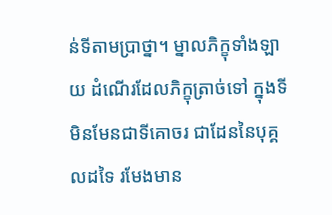ន់ទីតាមប្រាថ្នា។ ម្នាលភិក្ខុទាំងឡាយ ដំណើរដែលភិក្ខុត្រាច់ទៅ ក្នុងទីមិនមែនជាទីគោចរ ជាដែននៃបុគ្គលដទៃ រមែងមាន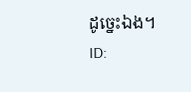ដូច្នេះឯង។
ID: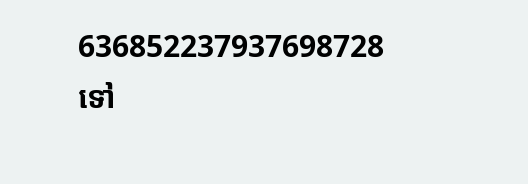636852237937698728
ទៅ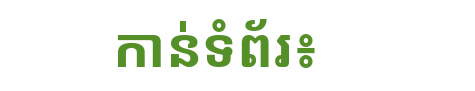កាន់ទំព័រ៖